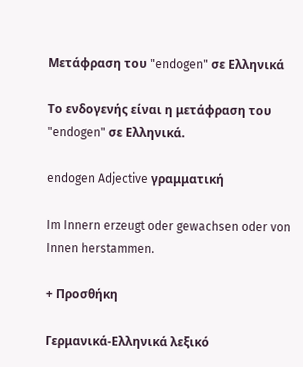Μετάφραση του "endogen" σε Ελληνικά

Το ενδογενής είναι η μετάφραση του "endogen" σε Ελληνικά.

endogen Adjective γραμματική

Im Innern erzeugt oder gewachsen oder von Innen herstammen.

+ Προσθήκη

Γερμανικά-Ελληνικά λεξικό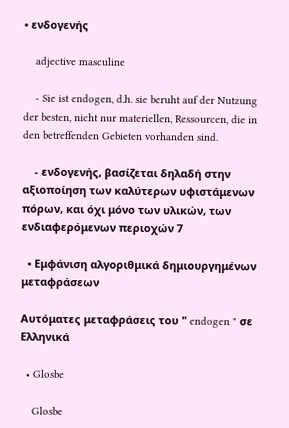• ενδογενής

    adjective masculine

    - Sie ist endogen, d.h. sie beruht auf der Nutzung der besten, nicht nur materiellen, Ressourcen, die in den betreffenden Gebieten vorhanden sind.

    - ενδογενής, βασίζεται δηλαδή στην αξιοποίηση των καλύτερων υφιστάμενων πόρων, και όχι μόνο των υλικών, των ενδιαφερόμενων περιοχών 7

  • Εμφάνιση αλγοριθμικά δημιουργημένων μεταφράσεων

Αυτόματες μεταφράσεις του " endogen " σε Ελληνικά

  • Glosbe

    Glosbe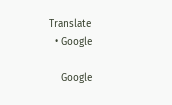Translate
  • Google

    Google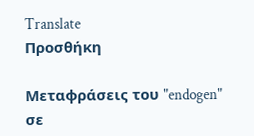Translate
Προσθήκη

Μεταφράσεις του "endogen" σε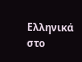Ελληνικά στο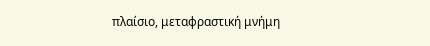πλαίσιο, μεταφραστική μνήμη